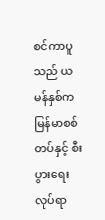စင်ကာပူသည် ယမန်နှစ်က မြန်မာစစ်တပ်နှင့် စီးပွားရေးလုပ်ရာ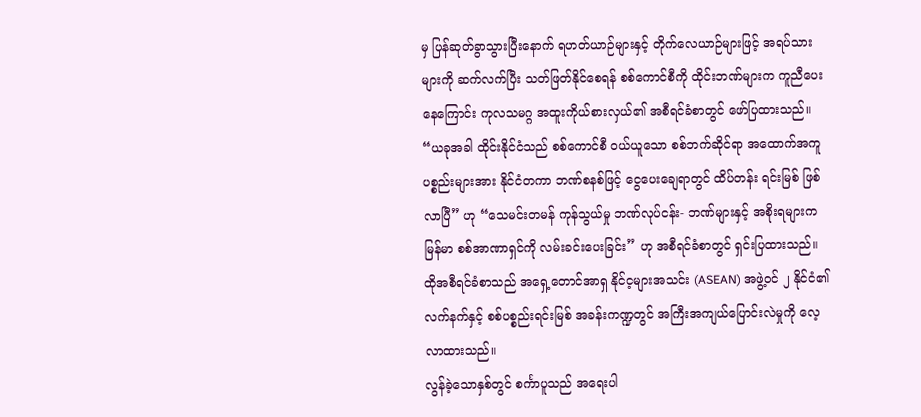မှ ပြန်ဆုတ်ခွာသွားပြီးနောက် ရဟတ်ယာဉ်များနှင့် တိုက်လေယာဉ်များဖြင့် အရပ်သားများကို ဆက်လက်ပြီး သတ်ဖြတ်နိုင်စေရန် စစ်ကောင်စီကို ထိုင်းဘဏ်များက ကူညီပေးနေကြောင်း ကုလသမဂ္ဂ အထူးကိုယ်စားလှယ်၏ အစီရင်ခံစာတွင် ဖော်ပြထားသည်။
“ယခုအခါ ထိုင်းနိုင်ငံသည် စစ်ကောင်စီ ဝယ်ယူသော စစ်ဘက်ဆိုင်ရာ အထောက်အကူပစ္စည်းများအား နိုင်ငံတကာ ဘဏ်စနစ်ဖြင့် ငွေပေးချေရာတွင် ထိပ်တန်း ရင်းမြစ် ဖြစ်လာပြီ” ဟု “သေမင်းတမန် ကုန်သွယ်မှု ဘဏ်လုပ်ငန်း- ဘဏ်များနှင့် အစိုးရများက မြန်မာ စစ်အာဏာရှင်ကို လမ်းခင်းပေးခြင်း” ဟု အစီရင်ခံစာတွင် ရှင်းပြထားသည်။
ထိုအစီရင်ခံစာသည် အရှေ့တောင်အာရှ နိုင်င့များအသင်း (ASEAN) အဖွဲ့ဝင် ၂ နိုင်ငံ၏ လက်နက်နှင့် စစ်ပစ္စည်းရင်းမြစ် အခန်းကဏ္ဍတွင် အကြီးအကျယ်ပြောင်းလဲမှုကို လေ့လာထားသည်။
လွန်ခဲ့သောနှစ်တွင် စင်္ကာပူသည် အရေးပါ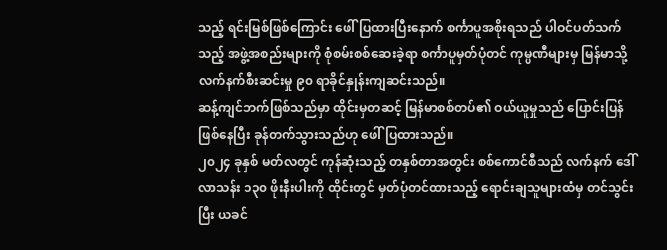သည့် ရင်းမြစ်ဖြစ်ကြောင်း ဖေါ်ပြထားပြီးနောက် စင်္ကာပူအစိုးရသည် ပါဝင်ပတ်သက်သည့် အဖွဲ့အစည်းများကို စုံစမ်းစစ်ဆေးခဲ့ရာ စင်္ကာပူမှတ်ပုံတင် ကုမ္ပဏီများမှ မြန်မာသို့ လက်နက်စီးဆင်းမှု ၉၀ ရာခိုင်နှုန်းကျဆင်းသည်။
ဆန့်ကျင်ဘက်ဖြစ်သည်မှာ ထိုင်းမှတဆင့် မြန်မာစစ်တပ်၏ ဝယ်ယူမှုသည် ပြောင်းပြန်ဖြစ်နေပြီး ခုန်တက်သွားသည်ဟု ဖေါ်ပြထားသည်။
၂၀၂၄ ခုနှစ် မတ်လတွင် ကုန်ဆုံးသည့် တနှစ်တာအတွင်း စစ်ကောင်စီသည် လက်နက် ဒေါ်လာသန်း ၁၃၀ ဖိုးနီးပါးကို ထိုင်းတွင် မှတ်ပုံတင်ထားသည့် ရောင်းချသူများထံမှ တင်သွင်းပြီး ယခင်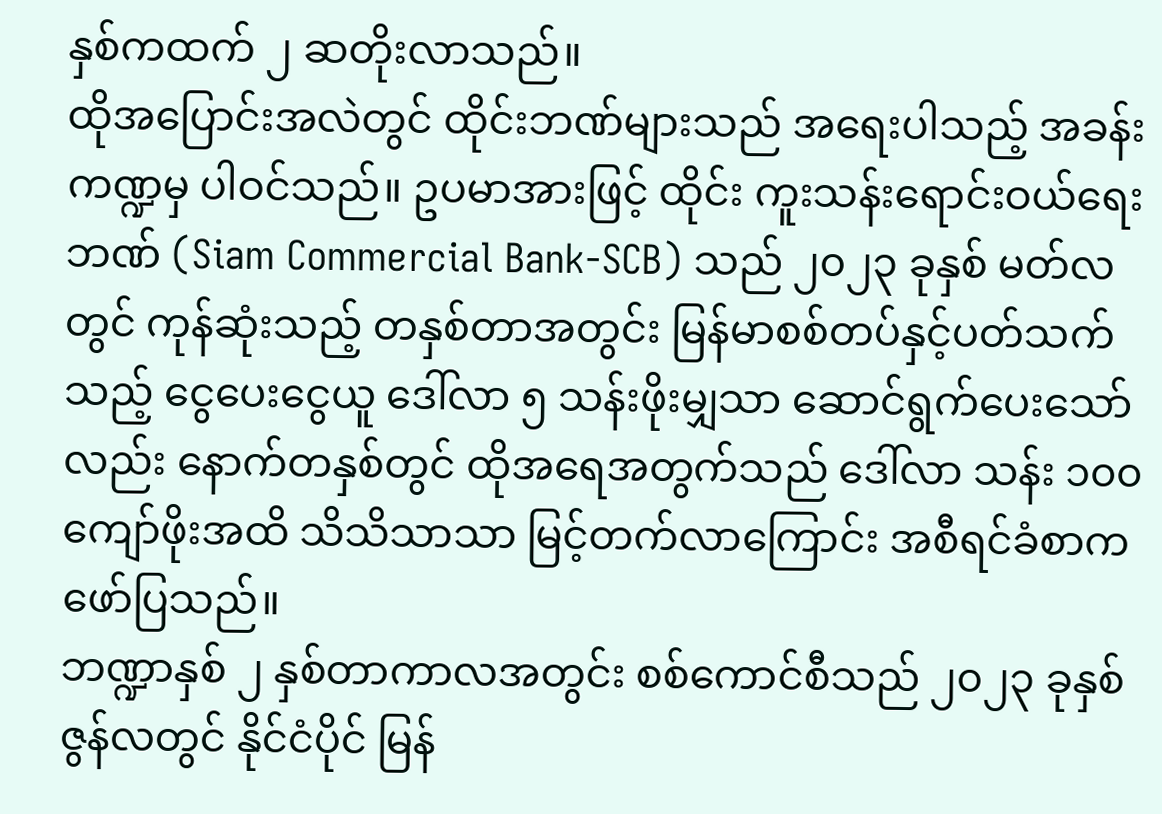နှစ်ကထက် ၂ ဆတိုးလာသည်။
ထိုအပြောင်းအလဲတွင် ထိုင်းဘဏ်များသည် အရေးပါသည့် အခန်းကဏ္ဍမှ ပါဝင်သည်။ ဥပမာအားဖြင့် ထိုင်း ကူးသန်းရောင်းဝယ်ရေးဘဏ် (Siam Commercial Bank-SCB) သည် ၂၀၂၃ ခုနှစ် မတ်လတွင် ကုန်ဆုံးသည့် တနှစ်တာအတွင်း မြန်မာစစ်တပ်နှင့်ပတ်သက်သည့် ငွေပေးငွေယူ ဒေါ်လာ ၅ သန်းဖိုးမျှသာ ဆောင်ရွက်ပေးသော်လည်း နောက်တနှစ်တွင် ထိုအရေအတွက်သည် ဒေါ်လာ သန်း ၁၀၀ ကျော်ဖိုးအထိ သိသိသာသာ မြင့်တက်လာကြောင်း အစီရင်ခံစာက ဖော်ပြသည်။
ဘဏ္ဍာနှစ် ၂ နှစ်တာကာလအတွင်း စစ်ကောင်စီသည် ၂၀၂၃ ခုနှစ် ဇွန်လတွင် နိုင်ငံပိုင် မြန်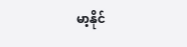မာ့နိုင်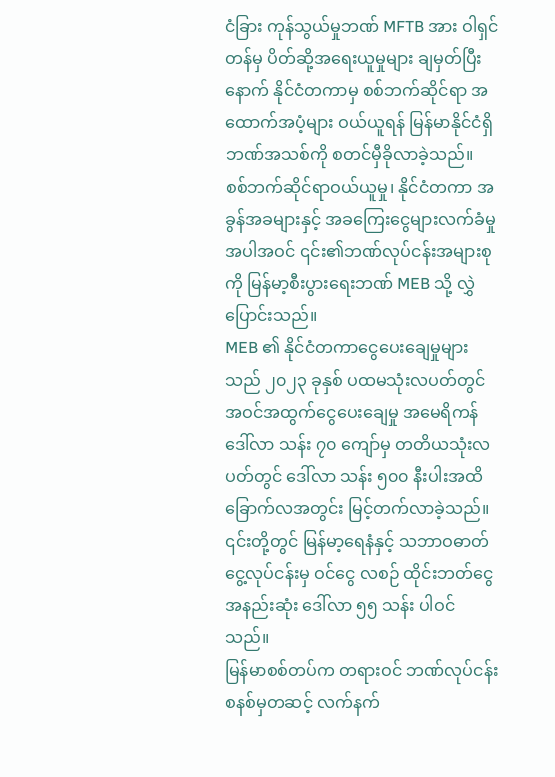ငံခြား ကုန်သွယ်မှုဘဏ် MFTB အား ဝါရှင်တန်မှ ပိတ်ဆို့အရေးယူမှုများ ချမှတ်ပြီးနောက် နိုင်ငံတကာမှ စစ်ဘက်ဆိုင်ရာ အထောက်အပံ့များ ဝယ်ယူရန် မြန်မာနိုင်ငံရှိ ဘဏ်အသစ်ကို စတင်မှီခိုလာခဲ့သည်။
စစ်ဘက်ဆိုင်ရာဝယ်ယူမှု၊ နိုင်ငံတကာ အခွန်အခများနှင့် အခကြေးငွေများလက်ခံမှုအပါအဝင် ၎င်း၏ဘဏ်လုပ်ငန်းအများစုကို မြန်မာ့စီးပွားရေးဘဏ် MEB သို့ လွှဲပြောင်းသည်။
MEB ၏ နိုင်ငံတကာငွေပေးချေမှုများသည် ၂၀၂၃ ခုနှစ် ပထမသုံးလပတ်တွင် အဝင်အထွက်ငွေပေးချေမှု အမေရိကန်ဒေါ်လာ သန်း ၇၀ ကျော်မှ တတိယသုံးလပတ်တွင် ဒေါ်လာ သန်း ၅၀၀ နီးပါးအထိ ခြောက်လအတွင်း မြင့်တက်လာခဲ့သည်။ ၎င်းတို့တွင် မြန်မာ့ရေနံနှင့် သဘာဝဓာတ်ငွေ့လုပ်ငန်းမှ ဝင်ငွေ လစဉ် ထိုင်းဘတ်ငွေ အနည်းဆုံး ဒေါ်လာ ၅၅ သန်း ပါဝင်သည်။
မြန်မာစစ်တပ်က တရားဝင် ဘဏ်လုပ်ငန်းစနစ်မှတဆင့် လက်နက်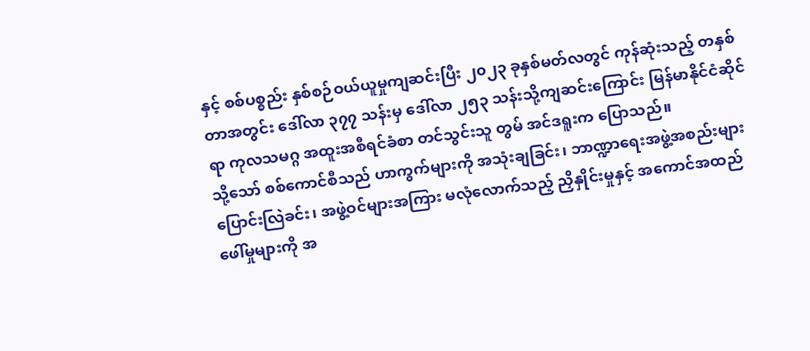နှင့် စစ်ပစ္စည်း နှစ်စဉ်ဝယ်ယူမှုကျဆင်းပြီး ၂၀၂၃ ခုနှစ်မတ်လတွင် ကုန်ဆုံးသည့် တနှစ်တာအတွင်း ဒေါ်လာ ၃၇၇ သန်းမှ ဒေါ်လာ ၂၅၃ သန်းသို့ကျဆင်းကြောင်း မြန်မာနိုင်ငံဆိုင်ရာ ကုလသမဂ္ဂ အထူးအစီရင်ခံစာ တင်သွင်းသူ တွမ် အင်ဒရူးက ပြောသည်။
သို့သော် စစ်ကောင်စီသည် ဟာကွက်များကို အသုံးချခြင်း၊ ဘာဏ္ဍာရေးအဖွဲ့အစည်းများပြောင်းလြဲခင်း၊ အဖွဲ့ဝင်များအကြား မလုံလောက်သည့် ညှိနှိုင်းမှုနှင့် အကောင်အထည်ဖေါ်မှုများကို အ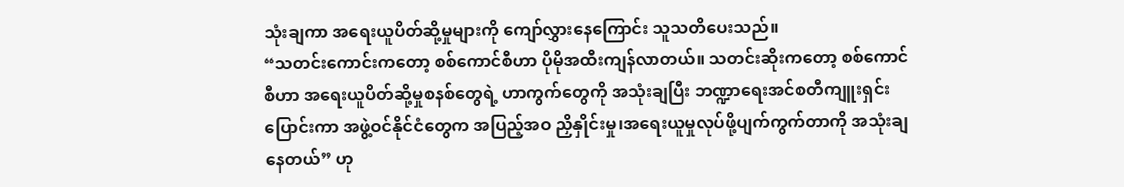သုံးချကာ အရေးယူပိတ်ဆို့မှုများကို ကျော်လွှားနေကြောင်း သူသတိပေးသည်။
“သတင်းကောင်းကတော့ စစ်ကောင်စီဟာ ပိုမိုအထီးကျန်လာတယ်။ သတင်းဆိုးကတော့ စစ်ကောင်စီဟာ အရေးယူပိတ်ဆို့မှုစနစ်တွေရဲ့ ဟာကွက်တွေကို အသုံးချပြီး ဘဏ္ဍာရေးအင်စတီကျူးရှင်းပြောင်းကာ အဖွဲ့ဝင်နိုင်ငံတွေက အပြည့်အဝ ညှိနှိုင်းမှု၊အရေးယူမှုလုပ်ဖို့ပျက်ကွက်တာကို အသုံးချနေတယ်” ဟု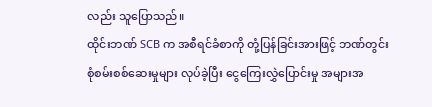လည်း သူပြောသည်။
ထိုင်းဘဏ် SCB က အစီရင်ခံစာကို တုံ့ပြန်ခြင်းအားဖြင့် ဘဏ်တွင်း စုံစမ်းစစ်ဆေးမှုများ လုပ်ခဲ့ပြီး ငွေကြေးလွှဲပြောင်းမှု အများအ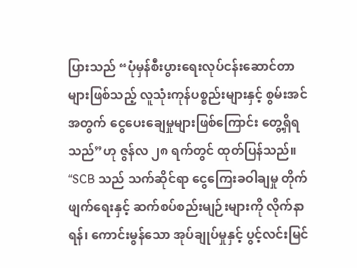ပြားသည် “ပုံမှန်စီးပွားရေးလုပ်ငန်းဆောင်တာများဖြစ်သည့် လူသုံးကုန်ပစ္စည်းများနှင့် စွမ်းအင်အတွက် ငွေပေးချေမှုများဖြစ်ကြောင်း တွေ့ရှိရသည်”ဟု ဇွန်လ ၂၈ ရက်တွင် ထုတ်ပြန်သည်။
“SCB သည် သက်ဆိုင်ရာ ငွေကြေးခဝါချမှု တိုက်ဖျက်ရေးနှင့် ဆက်စပ်စည်းမျဉ်းများကို လိုက်နာရန်၊ ကောင်းမွန်သော အုပ်ချုပ်မှုနှင့် ပွင့်လင်းမြင်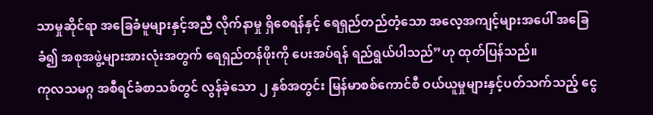သာမှုဆိုင်ရာ အခြေခံမူများနှင့်အညီ လိုက်နာမှု ရှိစေရန်နှင့် ရေရှည်တည်တံ့သော အလေ့အကျင့်များအပေါ် အခြေခံ၍ အစုအဖွဲ့များအားလုံးအတွက် ရေရှည်တန်ဖိုးကို ပေးအပ်ရန် ရည်ရွယ်ပါသည်”ဟု ထုတ်ပြန်သည်။
ကုလသမဂ္ဂ အစီရင်ခံစာသစ်တွင် လွန်ခဲ့သော ၂ နှစ်အတွင်း မြန်မာစစ်ကောင်စီ ဝယ်ယူမှုများနှင့်ပတ်သက်သည့် ငွေ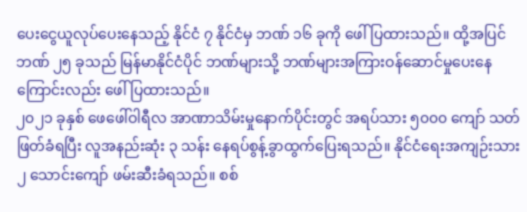ပေးငွေယူလုပ်ပေးနေသည့် နိုင်ငံ ၇ နိုင်ငံမှ ဘဏ် ၁၆ ခုကို ဖေါ်ပြထားသည်။ ထို့အပြင် ဘဏ် ၂၅ ခုသည် မြန်မာနိုင်ငံပိုင် ဘဏ်များသို့ ဘဏ်များအကြားဝန်ဆောင်မှုပေးနေကြောင်းလည်း ဖေါ်ပြထားသည်။
၂၀၂၁ ခုနှစ် ဖေဖေါ်ဝါရီလ အာဏာသိမ်းမှုနောက်ပိုင်းတွင် အရပ်သား ၅၀၀၀ ကျော် သတ်ဖြတ်ခံရပြီး လူအနည်းဆုံး ၃ သန်း နေရပ်စွန့်ခွာထွက်ပြေးရသည်။ နိုင်ငံရေးအကျဉ်းသား ၂ သောင်းကျော် ဖမ်းဆီးခံရသည်။ စစ်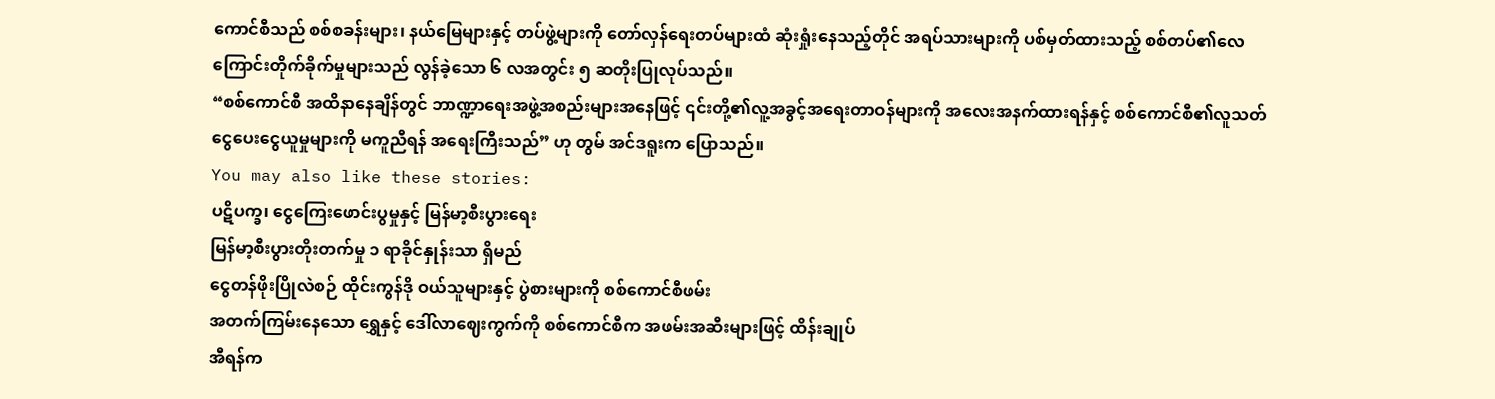ကောင်စီသည် စစ်စခန်းများ၊ နယ်မြေများနှင့် တပ်ဖွဲ့များကို တော်လှန်ရေးတပ်များထံ ဆုံးရှုံးနေသည့်တိုင် အရပ်သားများကို ပစ်မှတ်ထားသည့် စစ်တပ်၏လေကြောင်းတိုက်ခိုက်မှုများသည် လွန်ခဲ့သော ၆ လအတွင်း ၅ ဆတိုးပြုလုပ်သည်။
“စစ်ကောင်စီ အထိနာနေချိန်တွင် ဘာဏ္ဍာရေးအဖွဲ့အစည်းများအနေဖြင့် ၎င်းတို့၏လူ့အခွင့်အရေးတာဝန်များကို အလေးအနက်ထားရန်နှင့် စစ်ကောင်စီ၏လူသတ်ငွေပေးငွေယူမှုများကို မကူညီရန် အရေးကြီးသည်” ဟု တွမ် အင်ဒရူးက ပြောသည်။
You may also like these stories:
ပဋိပက္ခ၊ ငွေကြေးဖောင်းပွမှုနှင့် မြန်မာ့စီးပွားရေး
မြန်မာ့စီးပွားတိုးတက်မှု ၁ ရာခိုင်နှုန်းသာ ရှိမည်
ငွေတန်ဖိုးပြိုလဲစဉ် ထိုင်းကွန်ဒို ဝယ်သူများနှင့် ပွဲစားများကို စစ်ကောင်စီဖမ်း
အတက်ကြမ်းနေသော ရွှေနှင့် ဒေါ်လာဈေးကွက်ကို စစ်ကောင်စီက အဖမ်းအဆီးများဖြင့် ထိန်းချုပ်
အီရန်က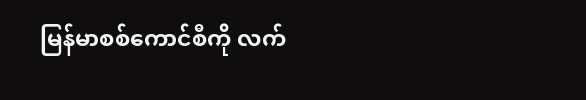မြန်မာစစ်ကောင်စီကို လက်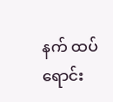နက် ထပ်ရောင်း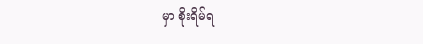မှာ စိုးရိမ်ရ